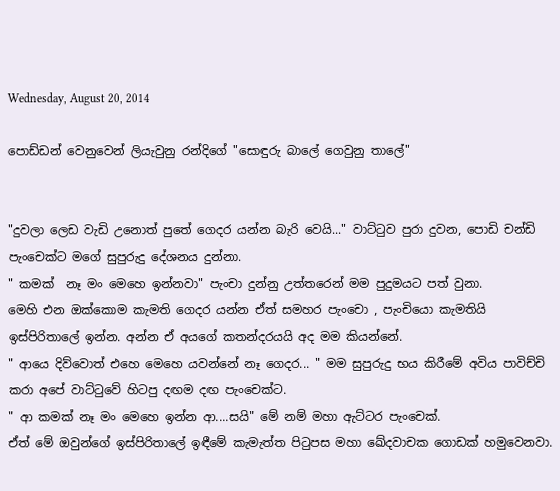Wednesday, August 20, 2014

පොඩ්ඩන් වෙනුවෙන් ලියැවුනු රන්දිගේ "සොඳුරු බාලේ ගෙවුනු තාලේ"


"දුවලා ලෙඩ වැඩි උනොත් පුතේ ගෙදර යන්න බැරි වෙයි..." වාට්ටුව පුරා දුවන, පොඩි චන්ඩි පැංචෙක්ට මගේ සුපුරුදු දේශනය දුන්නා.
" කමක්  නෑ මං මෙහෙ ඉන්නවා" පැංචා දුන්නු උත්තරෙන් මම පුදුමයට පත් වුනා.
මෙහි එන ඔක්කොම කැමති ගෙදර යන්න ඒත් සමහර පැංචො , පැංචියො කැමතියි ඉස්පිරිතාලේ ඉන්න. අන්න ඒ අයගේ කතන්දරයයි අද මම කියන්නේ.
" ආයෙ දිව්වොත් එහෙ මෙහෙ යවන්නේ නෑ ගෙදර... " මම සුපුරුදු භය කිරීමේ අවිය පාවිච්චි කරා අපේ වාට්ටුවේ හිටපු දඟම දඟ පැංචෙක්ට.
" ආ කමක් නෑ මං මෙහෙ ඉන්න ආ....සයි" මේ නම් මහා ඇට්ටර පැංචෙක්.
ඒත් මේ ඔවුන්ගේ ඉස්පිරිතාලේ ඉඳීමේ කැමැත්ත පිටුපස මහා ඛේදවාචක ගොඩක් හමුවෙනවා.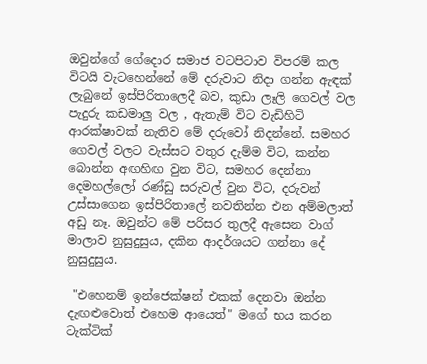ඔවුන්ගේ ගේදොර සමාජ වටපිටාව විපරම් කල විටයි වැටහෙන්නේ මේ දරුවාට නිදා ගන්න ඇඳක් ලැබුනේ ඉස්පිරිතාලෙදී බව, කුඩා ලෑලි ගෙවල් වල පැදුරු කඩමාලු වල , ඇතැම් විට වැඩිහිටි ආරක්ෂාවක් නැතිව මේ දරුවෝ නිදන්නේ. සමහර ගෙවල් වලට වැස්සට වතුර දැම්ම විට, කන්න බොන්න අඟහිඟ වුන විට, සමහර දෙන්නා දෙමහල්ලෝ රණ්ඩු සරුවල් වුන විට, දරුවන් උස්සාගෙන ඉස්පිරිතාලේ නවතින්න එන අම්මලාත් අඩු නෑ. ඔවුන්ට මේ පරිසර තුලදී ඇසෙන වාග් මාලාව නුසුදුසුය, දකින ආදර්ශයට ගන්නා දේ නුසුදුසුය.

 "එහෙනම් ඉන්ජෙක්ෂන් එකක් දෙනවා ඔන්න දැඟළුවොත් එහෙම ආයෙත්" මගේ භය කරන ටැක්ටික්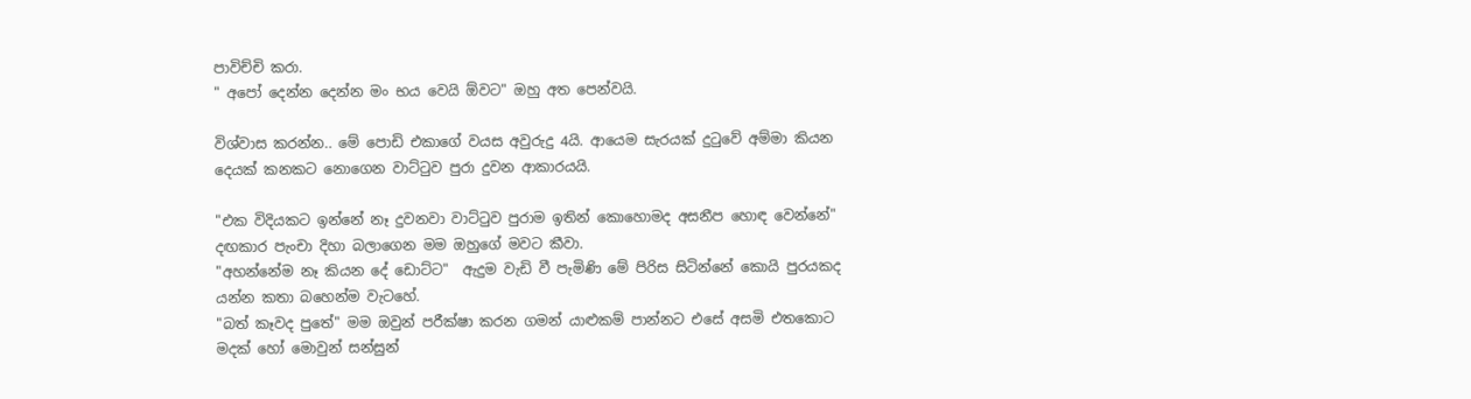පාවිච්චි කරා.
" අපෝ දෙන්න දෙන්න මං භය වෙයි ඕවට" ඔහු අත පෙන්වයි.

විශ්වාස කරන්න.. මේ පොඩි එකාගේ වයස අවුරුදු 4යි. ආයෙම සැරයක් දුටුවේ අම්මා කියන දෙයක් කනකට නොගෙන වාට්ටුව පුරා දුවන ආකාරයයි.

"එක විදියකට ඉන්නේ නෑ දුවනවා වාට්ටුව පුරාම ඉතින් කොහොමද අසනීප හොඳ වෙන්නේ" දඟකාර පැංචා දිහා බලාගෙන මම ඔහුගේ මවට කීවා.
"අහන්නේම නෑ කියන දේ ඩොට්ට"  ඇදුම වැඩි වී පැමිණි මේ පිරිස සිටින්නේ කොයි පුරයකද යන්න කතා බහෙන්ම වැටහේ.
"බත් කෑවද පුතේ" මම ඔවුන් පරීක්ෂා කරන ගමන් යාළුකම් පාන්නට එසේ අසමි එතකොට මදක් හෝ මොවුන් සන්සුන්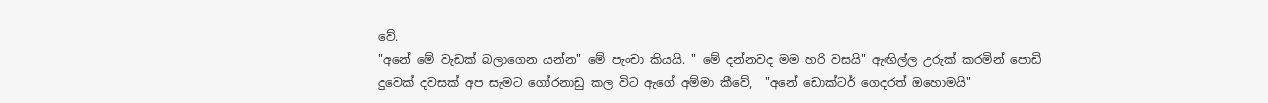වේ.
"අනේ මේ වැඩක් බලාගෙන යන්න" මේ පැංචා කියයි. " මේ දන්නවද මම හරි වසයි" ඇඟිල්ල උරුක් කරමින් පොඩි දුවෙක් දවසක් අප සැමට ගෝරනාඩු කල විට ඇගේ අම්මා කීවේ,  "අනේ ඩොක්ටර් ගෙදරත් ඔහොමයි"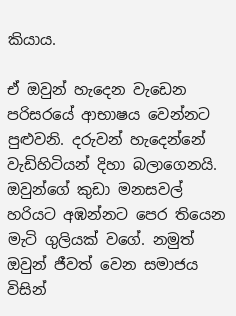කියාය.

ඒ ඔවුන් හැදෙන වැඩෙන පරිසරයේ ආභාෂය වෙන්නට පුළුවනි. දරුවන් හැදෙන්නේ වැඩිහිටියන් දිහා බලාගෙනයි. ඔවුන්ගේ කුඩා මනසවල් හරියට අඹන්නට පෙර තියෙන මැටි ගුලියක් වගේ. නමුත් ඔවුන් ජීවත් වෙන සමාජය විසින්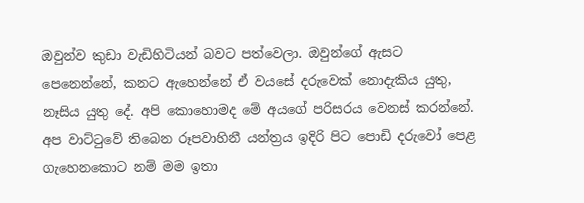ඔවුන්ව කුඩා වැඩිහිටියන් බවට පත්වෙලා. ඔවුන්ගේ ඇසට පෙනෙන්නේ, කනට ඇහෙන්නේ ඒ වයසේ දරුවෙක් නොදැකිය යුතු, නෑසිය යුතු දේ. අපි කොහොමද මේ අයගේ පරිසරය වෙනස් කරන්නේ. අප වාට්ටුවේ තිබෙන රූපවාහිනී යන්ත්‍රය ඉදිරි පිට පොඩි දරුවෝ පෙළ ගැහෙනකොට නම් මම ඉතා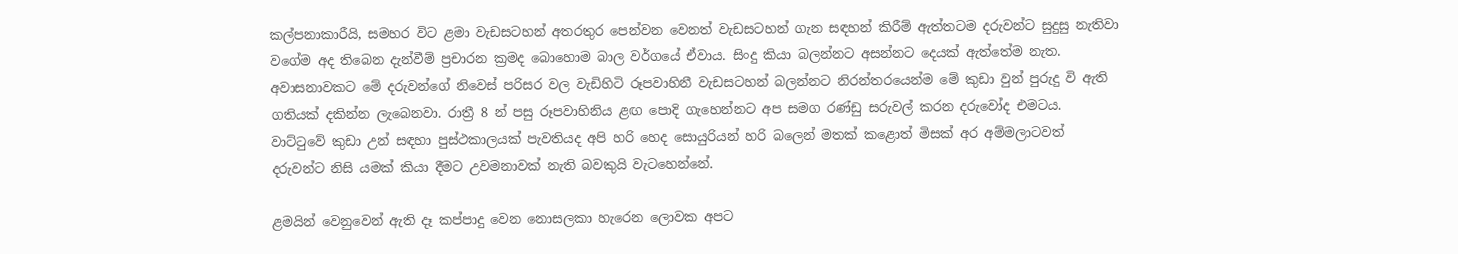කල්පනාකාරීයි, සමහර විට ළමා වැඩසටහන් අතරතුර පෙන්වන වෙනත් වැඩසටහන් ගැන සඳහන් කිරීම් ඇත්තටම දරුවන්ට සුදුසු නැතිවා වගේම අද තිබෙන දැන්වීම් ප්‍රචාරන ක්‍රමද බොහොම බාල වර්ගයේ ඒවාය. සිංදු කියා බලන්නට අසන්නට දෙයක් ඇත්තේම නැත. අවාසනාවකට මේ දරුවන්ගේ නිවෙස් පරිසර වල වැඩිහිටි රූපවාහිනී වැඩසටහන් බලන්නට නිරන්තරයෙන්ම මේ කුඩා වුන් පුරුදු වි ඇති ගතියක් දකින්න ලැබෙනවා. රාත්‍රී 8 න් පසු රූපවාහිනිය ළඟ පොදි ගැහෙන්නට අප සමග රණ්ඩු සරුවල් කරන දරුවෝද එමටය. වාට්ටුවේ කුඩා උන් සඳහා පුස්ථකාලයක් පැවතියද අපි හරි හෙද සොයුරියන් හරි බලෙන් මතක් කළොත් මිසක් අර අම්මලාටවත් දරුවන්ට නිසි යමක් කියා දීමට උවමනාවක් නැති බවකුයි වැටහෙන්නේ.

ළමයින් වෙනුවෙන් ඇති දෑ කප්පාදු වෙන නොසලකා හැරෙන ලොවක අපට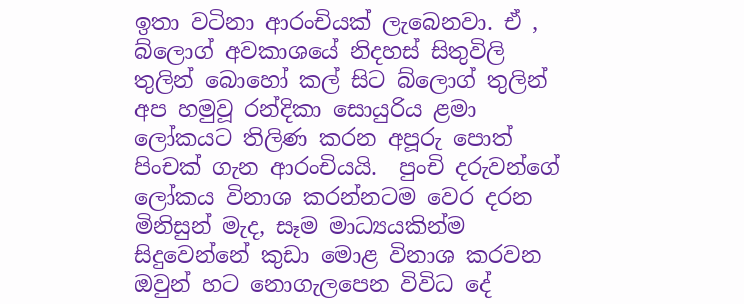ඉතා වටිනා ආරංචියක් ලැබෙනවා. ඒ , බ්ලොග් අවකාශයේ නිදහස් සිතුවිලි තුලින් බොහෝ කල් සිට බ්ලොග් තුලින් අප හමුවූ රන්දිකා සොයුරිය ළමා ලෝකයට තිලිණ කරන අපූරු පොත් පිංචක් ගැන ආරංචියයි.  පුංචි දරුවන්ගේ ලෝකය විනාශ කරන්නටම වෙර දරන මිනිසුන් මැද, සෑම මාධ්‍යයකින්ම සිදුවෙන්නේ කුඩා මොළ විනාශ කරවන ඔවුන් හට නොගැලපෙන විවිධ දේ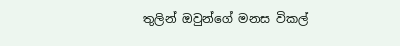තුලින් ඔවුන්ගේ මනස විකල්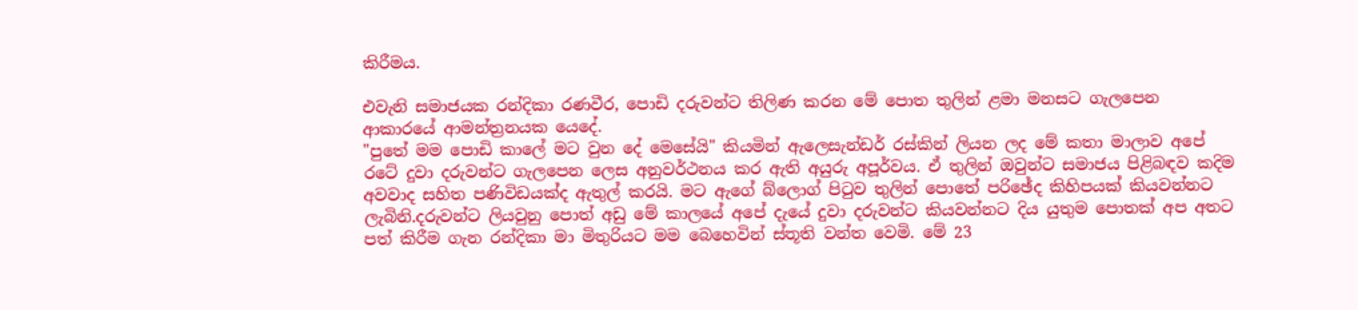කිරීමය.

එවැනි සමාජයක රන්දිකා රණවීර, පොඩි දරුවන්ට තිලිණ කරන මේ පොත තුලින් ළමා මනසට ගැලපෙන ආකාරයේ ආමන්ත්‍රනයක යෙදේ.
"පුතේ මම පොඩි කාලේ මට වුන දේ මෙසේයි" කියමින් ඇලෙසැන්ඩර් රස්කින් ලියන ලද මේ කතා මාලාව අපේ රටේ දුවා දරුවන්ට ගැලපෙන ලෙස අනුවර්ථනය කර ඇති අයුරු අපූර්වය. ඒ තුලින් ඔවුන්ට සමාජය පිළිබඳව කදිම අවවාද සහිත පණිවිඩයක්ද ඇතුල් කරයි. මට ඇගේ බ්ලොග් පිටුව තුලින් පොතේ පරිඡේද කිහිපයක් කියවන්නට ලැබිනි.දරුවන්ට ලියවුනු පොත් අඩු මේ කාලයේ අපේ දැයේ දුවා දරුවන්ට කියවන්නට දිය යුතුම පොතක් අප අතට පත් කිරීම ගැන රන්දිකා මා මිතුරියට මම බෙහෙවින් ස්තූති වන්ත වෙමි. මේ 23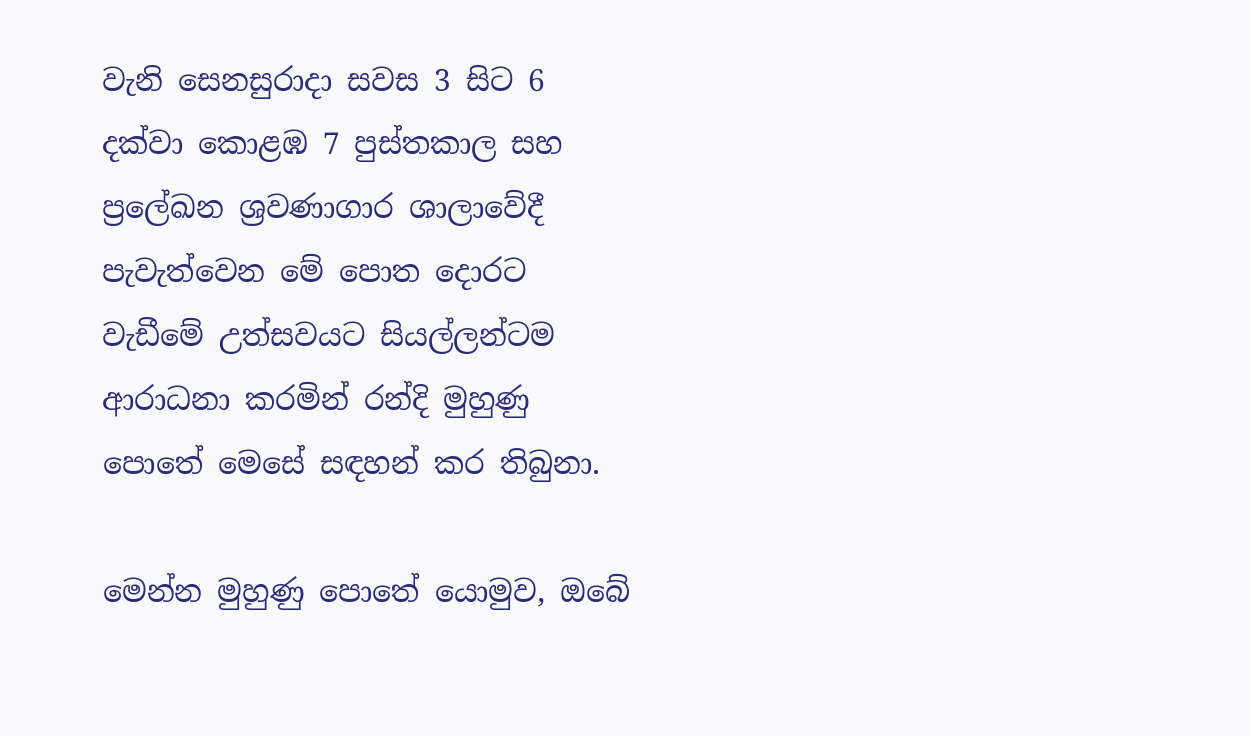වැනි සෙනසුරාදා සවස 3 සිට 6 දක්වා කොළඹ 7 පුස්තකාල සහ ප්‍රලේඛන ශ්‍රවණාගාර ශාලාවේදී පැවැත්වෙන මේ පොත දොරට වැඩීමේ උත්සවයට සියල්ලන්ටම ආරාධනා කරමින් රන්දි මුහුණු පොතේ මෙසේ සඳහන් කර තිබුනා.

මෙන්න මුහුණු පොතේ යොමුව, ඔබේ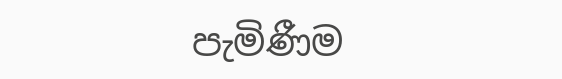පැමිණීම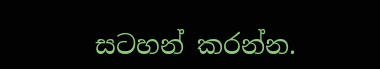සටහන් කරන්න.